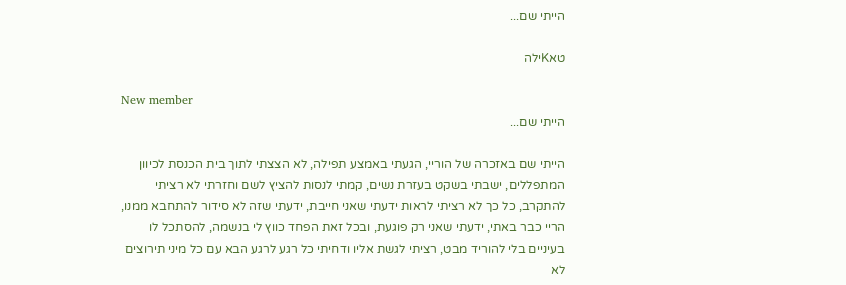הייתי שם...

טאKילה

New member
הייתי שם...

הייתי שם באזכרה של הוריי, הגעתי באמצע תפילה, לא הצצתי לתוך בית הכנסת לכיוון המתפללים, ישבתי בשקט בעזרת נשים, קמתי לנסות להציץ לשם וחזרתי לא רציתי להתקרב, כל כך לא רציתי לראות ידעתי שאני חייבת, ידעתי שזה לא סידור להתחבא ממנו, הריי כבר באתי, ידעתי שאני רק פוגעת, ובכל זאת הפחד כווץ לי בנשמה, להסתכל לו בעיניים בלי להוריד מבט, רציתי לגשת אליו ודחיתי כל רגע לרגע הבא עם כל מיני תירוצים לא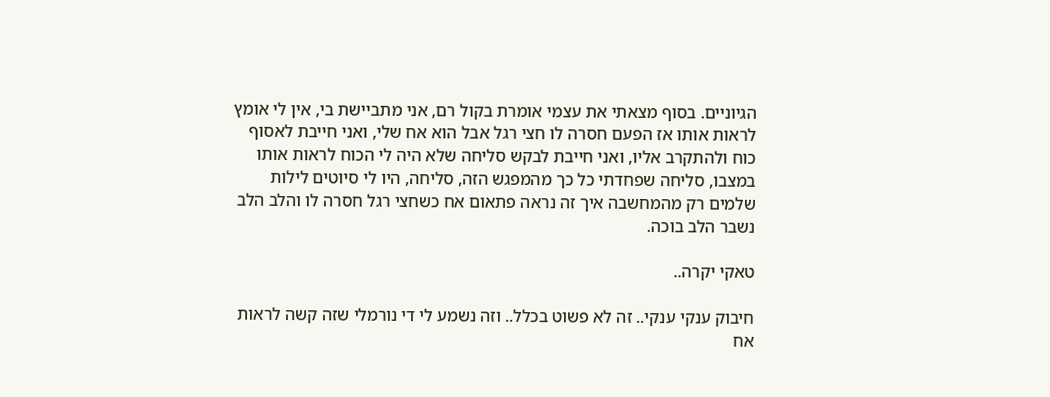הגיוניים. בסוף מצאתי את עצמי אומרת בקול רם, אני מתביישת בי, אין לי אומץ לראות אותו אז הפעם חסרה לו חצי רגל אבל הוא אח שלי, ואני חייבת לאסוף כוח ולהתקרב אליו, ואני חייבת לבקש סליחה שלא היה לי הכוח לראות אותו במצבו, סליחה שפחדתי כל כך מהמפגש הזה, סליחה, היו לי סיוטים לילות שלמים רק מהמחשבה איך זה נראה פתאום אח כשחצי רגל חסרה לו והלב הלב נשבר הלב בוכה.

טאקי יקרה..

חיבוק ענקי ענקי.. זה לא פשוט בכלל.. וזה נשמע לי די נורמלי שזה קשה לראות אח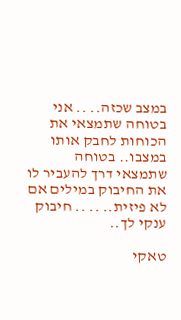במצב שכזה.. .. אני בטוחה שתמצאי את הכוחות לחבק אותו במצבו.. בטוחה שתמצאי דרך להעביר לו את החיבוק במילים אם לא פיזית.. .. .. חיבוק ענקי לך..

טאקי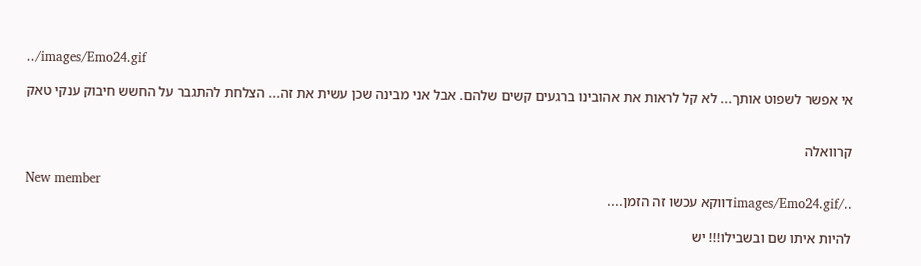../images/Emo24.gif

אי אפשר לשפוט אותך... לא קל לראות את אהובינו ברגעים קשים שלהם. אבל אני מבינה שכן עשית את זה... הצלחת להתגבר על החשש חיבוק ענקי טאק


קרוואלה

New member
../images/Emo24.gifדווקא עכשו זה הזמן....

להיות איתו שם ובשבילו!!! יש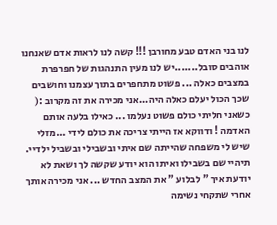לנו בני האדם טבע מחורבן !!! קשה לנו לראות אדם שאנחנו אוהבים סובל.......יש לנו מעין התנהגות של חפרפרת במצבים כאלה ... פשוט מתחפרים בתוך עצמנו וחושבים שכך הכול יעלם כאלה היה...אני מכירה את זה מקרוב :( כשאני חליתי כולם פשוט נעלמו ... כאילו בלעה אותם האדמה ! ודווקא אז הייתי צריכה את כולם לידי ...מזלי שיש לי משפחה שהייתה שם איתי ובשבילי ובשביל ילדיי. תיהיי שם בשבילו ואיתו הוא יודע שקשה לך ושאת לא יודעת איך " לבלוע " את המצב החדש ... אני מכירה אותך אחרי שתקחי נשימה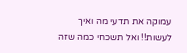עמוקה את תדעי מה ואיך לעשות!! ואל תשכחי כמה שזה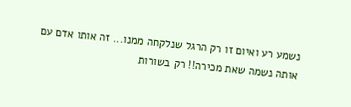נשמע רע ואיום זו רק הרגל שנלקחה ממנו... זה אותו אדם עם אותה נשמה שאת מכירה!! רק בשורות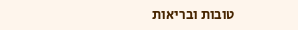טובות ובריאות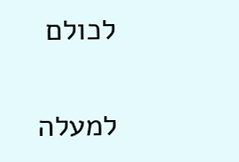לכולם

למעלה